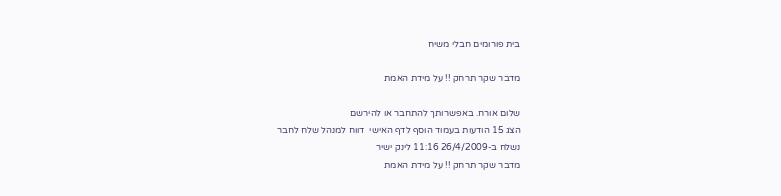בית פורומים חבלי משיח

מדבר שקר תרחק !! על מידת האמת

שלום אורח. באפשרותך להתחבר או להירשם
הצג 15 הודעות בעמוד הוסף לדף האישי  דווח למנהל שלח לחבר
נשלח ב-26/4/2009 11:16 לינק ישיר
מדבר שקר תרחק !! על מידת האמת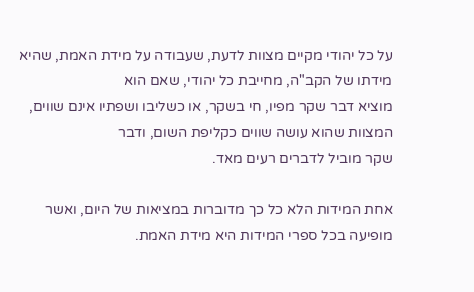על כל יהודי מקיים מצוות לדעת, שעבודה על מידת האמת, שהיא מידתו של הקב"ה, מחייבת כל יהודי, שאם הוא
מוציא דבר שקר מפיו, חי בשקר, או כשליבו ושפתיו אינם שווים, המצוות שהוא עושה שווים כקליפת השום, ודבר
שקר מוביל לדברים רעים מאד.

אחת המידות הלא כל כך מדוברות במציאות של היום, ואשר מופיעה בכל ספרי המידות היא מידת האמת.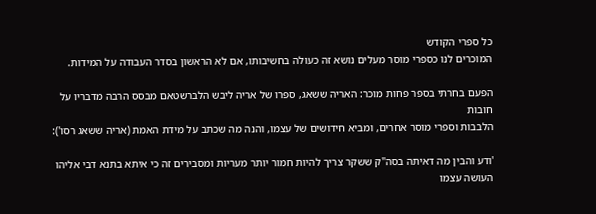כל ספרי הקודש
המוכרים לנו כספרי מוסר מעלים נושא זה כעולה בחשיבותו, אם לא הראשון בסדר העבודה על המידות.

הפעם בחרתי בספר פחות מוכר: האריה ששאג, ספרו של אריה ליבש הלברשטאם מבסס הרבה מדבריו על חובות
הלבבות וספרי מוסר אחרים, ומביא חידושים של עצמו, והנה מה שכתב על מידת האמת (אריה ששאג רסו'):

'ודע והבין מה דאיתה בסה"ק ששקר צריך להיות חמור יותר מעריות ומסבירים זה כי איתא בתנא דבי אליהו העושה עצמו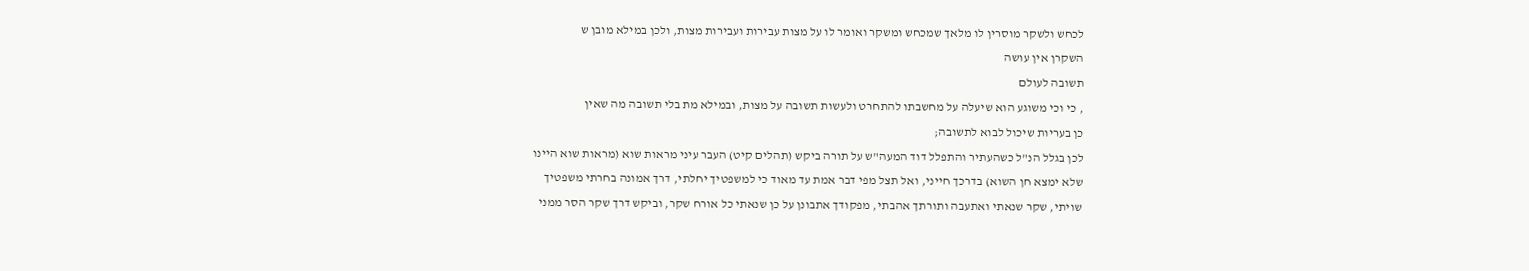לכחש ולשקר מוסרין לו מלאך שמכחש ומשקר ואומר לו על מצות עבירות ועבירות מצות, ולכן במילא מובן ש
השקרן אין עושה
תשובה לעולם
, כי וכי משוגע הוא שיעלה על מחשבתו להתחרט ולעשות תשובה על מצות, ובמילא מת בלי תשובה מה שאין
כן בעריות שיכול לבוא לתשובה;
לכן בגלל הנ"ל כשהעתיר והתפלל דוד המעה"ש על תורה ביקש (תהלים קיט) העבר עיני מראות שוא (מראות שוא היינו
שלא ימצא חן השוא) בדרכך חייני, ואל תצל מפי דבר אמת עד מאוד כי למשפטיך יחלתי, דרך אמונה בחרתי משפטיך
שויתי, שקר שנאתי ואתעבה ותורתך אהבתי, מפקודך אתבונן על כן שנאתי כל אורח שקר, וביקש דרך שקר הסר ממני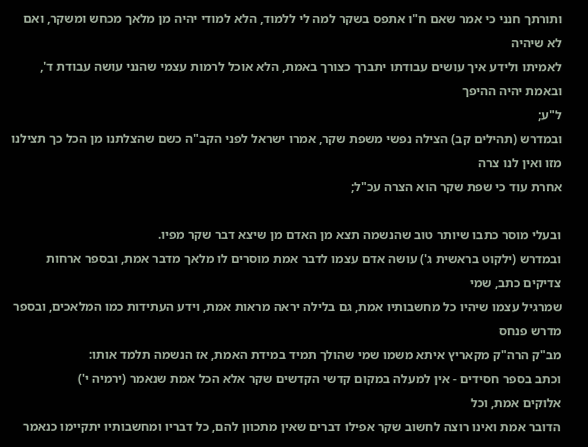ותורתך חנני כי אמר שאם ח"ו אתפס בשקר למה לי ללמוד, הלא למודי יהיה מן מלאך מכחש ומשקר, ואם לא שיהיה
לאמיתו ולידע איך עושים עבודתו יתברך כצורך באמת, הלא אוכל לרמות עצמי שהנני עושה עבודת ד', ובאמת יהיה ההיפך
ל"ע;
ובמדרש (תהילים קב) הצילה נפשי משפת שקר, אמרו ישראל לפני הקב"ה כשם שהצלתנו מן הכל כך תצילנו מזו ואין לנו צרה
אחרת עוד כי שפת שקר הוא הצרה עכ"ל;

ובעלי מוסר כתבו שיותר טוב שהנשמה תצא מן האדם מן שיצא דבר שקר מפיו.
ובמדרש (ילקוט בראשית ג') עושה אדם עצמו לדבר אמת מוסרים לו מלאך מדבר אמת, ובספר ארחות צדיקים כתב, שמי
שמרגיל עצמו שיהיו כל מחשבותיו אמת, גם בלילה יראה מראות אמת, וידע העתידות כמו המלאכים, ובספר מדרש פנחס
מב"ק הרה"ק מקאריץ איתא משמו שמי שהולך תמיד במידת האמת, אז הנשמה תלמד אותו:
וכתב בספר חסידים - אין למעלה במקום קדשי הקדשים שקר אלא הכל אמת שנאמר (ירמיה י')
אלוקים אמת, וכל
הדובר אמת ואינו רוצה לחשוב שקר אפילו דברים שאין מתכוון להם, כל דבריו ומחשבותיו יתקיימו כנאמר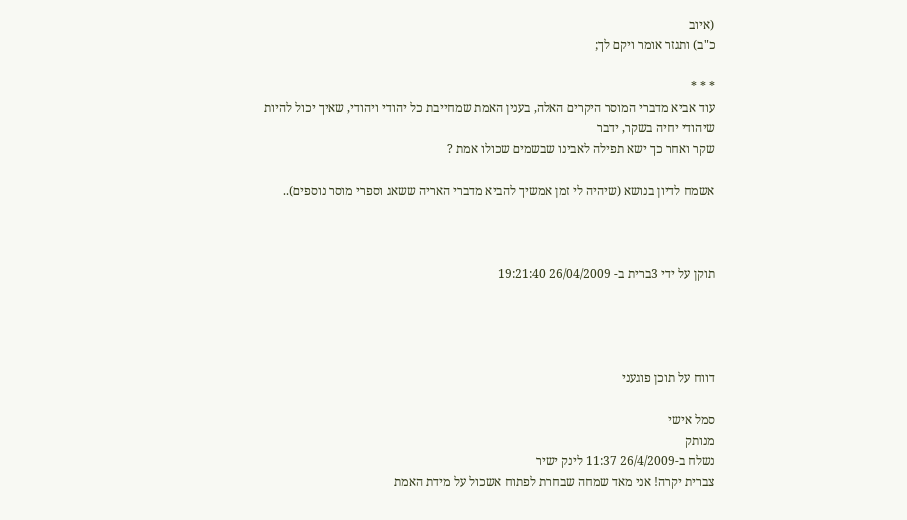(איוב
כ"ב) ותגזר אומר ויקם לך;

* * *
עוד אביא מדברי המוסר היקרים האלה, בענין האמת שמחייבת כל יהודי ויהודי, שאיך יכול להיות שיהודי יחיה בשקר, ידבר
שקר ואחר כך ישא תפילה לאבינו שבשמים שכולו אמת ?

אשמח לדיון בנושא (שיהיה לי זמן אמשיך להביא מדברי האריה ששאג וספרי מוסר נוספים)..



תוקן על ידי 3ברית ב- 26/04/2009 19:21:40




דווח על תוכן פוגעני

סמל אישי
מנותק
נשלח ב-26/4/2009 11:37 לינק ישיר
צברית יקרה! אני מאד שמחה שבחרת לפתוח אשכול על מידת האמת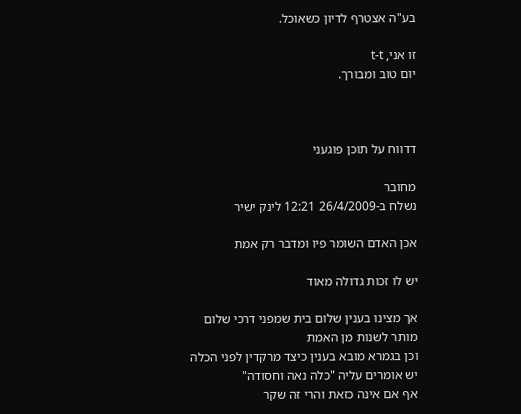בע"ה אצטרף לדיון כשאוכל.

זו אני, t-t
יום טוב ומבורך.



דדווח על תוכן פוגעני

מחובר
נשלח ב-26/4/2009 12:21 לינק ישיר

אכן האדם השומר פיו ומדבר רק אמת

יש לו זכות גדולה מאוד

אך מצינו בענין שלום בית שמפני דרכי שלום
מותר לשנות מן האמת
וכן בגמרא מובא בענין כיצד מרקדין לפני הכלה
יש אומרים עליה "כלה נאה וחסודה"
אף אם אינה כזאת והרי זה שקר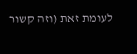לעומת זאת (וזה קשור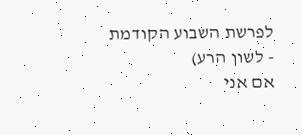לפרשת השבוע הקודמת - לשון הרע)
אם אני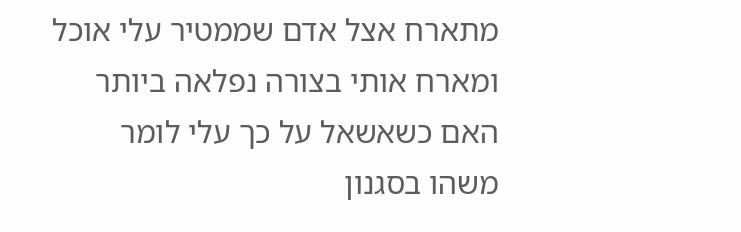מתארח אצל אדם שממטיר עלי אוכל ומארח אותי בצורה נפלאה ביותר
האם כשאשאל על כך עלי לומר משהו בסגנון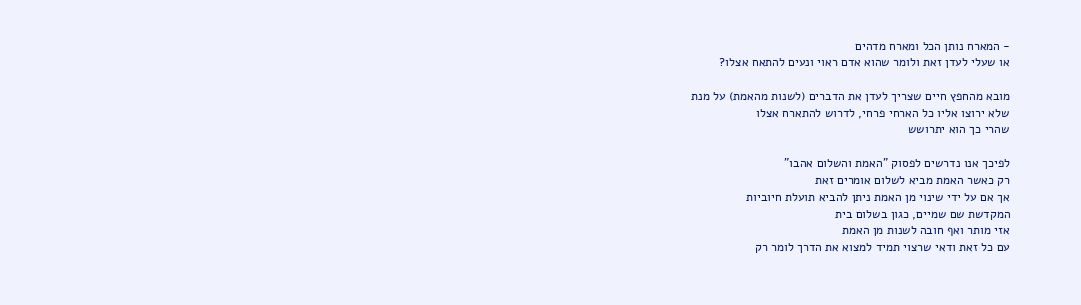- המארח נותן הכל ומארח מדהים
או שעלי לעדן זאת ולומר שהוא אדם ראוי ונעים להתאח אצלו?

מובא מהחפץ חיים שצריך לעדן את הדברים (לשנות מהאמת) על מנת
שלא ירוצו אליו כל הארחי פרחי, לדרוש להתארח אצלו
שהרי כך הוא יתרושש

לפיכך אנו נדרשים לפסוק "האמת והשלום אהבו"
רק כאשר האמת מביא לשלום אומרים זאת
אך אם על ידי שינוי מן האמת ניתן להביא תועלת חיוביות
המקדשת שם שמיים, כגון בשלום בית
אזי מותר ואף חובה לשנות מן האמת
עם כל זאת ודאי שרצוי תמיד למצוא את הדרך לומר רק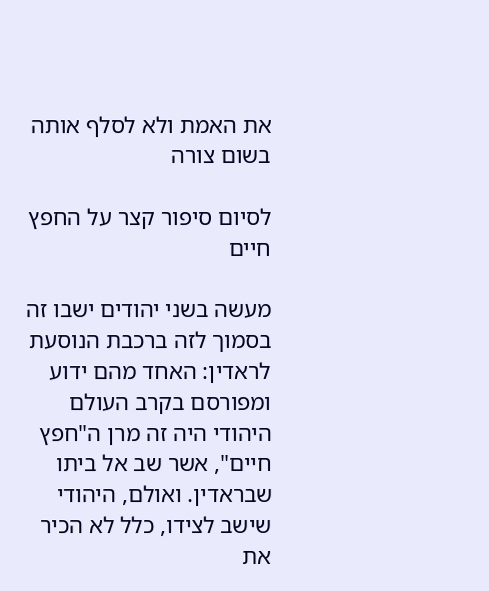את האמת ולא לסלף אותה בשום צורה

לסיום סיפור קצר על החפץ חיים

מעשה בשני יהודים ישבו זה בסמוך לזה ברכבת הנוסעת לראדין: האחד מהם ידוע ומפורסם בקרב העולם היהודי היה זה מרן ה"חפץ חיים", אשר שב אל ביתו שבראדין. ואולם, היהודי שישב לצידו, כלל לא הכיר את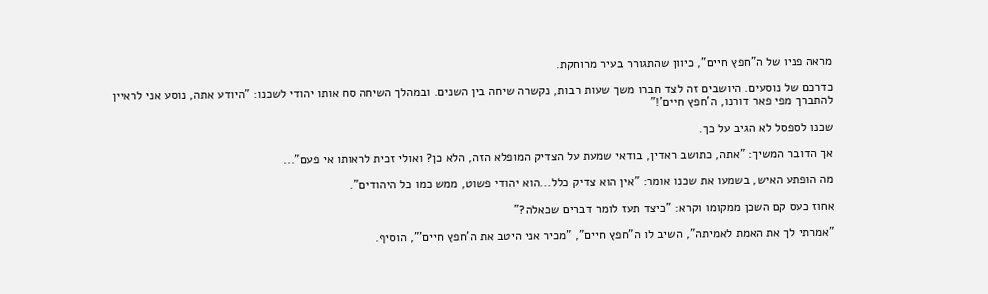מראה פניו של ה"חפץ חיים", כיוון שהתגורר בעיר מרוחקת.

כדרכם של נוסעים. היושבים זה לצד חברו משך שעות רבות, נקשרה שיחה בין השנים. ובמהלך השיחה סח אותו יהודי לשכנו: "היודע אתה, נוסע אני לראיין להתברך מפי פאר דורנו, ה'חפץ חיים'!"

שכנו לספסל לא הגיב על כך.

אך הדובר המשיך: "אתה, כתושב ראדין, בודאי שמעת על הצדיק המופלא הזה, הלא כן? ואולי זכית לראותו אי פעם"...

מה הופתע האיש, בשמעו את שכנו אומר: "אין הוא צדיק כלל...הוא יהודי פשוט, ממש כמו כל היהודים".

אחוז כעס קם השכן ממקומו וקרא: "כיצד תעז לומר דברים שכאלה?"

"אמרתי לך את האמת לאמיתה", השיב לו ה"חפץ חיים", "מכיר אני היטב את ה'חפץ חיים'", הוסיף.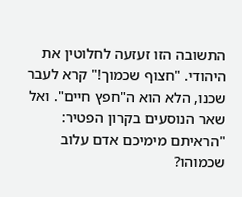התשובה הזו זעזעה לחלוטין את היהודי. "חצוף שכמוך!" קרא לעבר שכנו, הלא הוא ה"חפץ חיים". ואל שאר הנוסעים בקרון הפטיר: "הראיתם מימיכם אדם עלוב שכמוהו?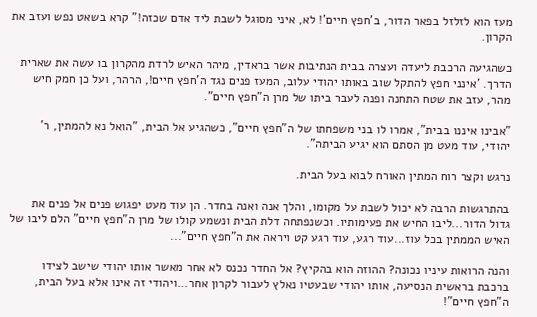מעז הוא לזלזל בפאר הדור, ב'חפץ חיים'! לא, איני מסוגל לשבת ליד אדם שכזה!" קרא בשאט נפש ועזב את הקרון.

כשהגיעה הרכבת ליעדה ועצרה בבית הנתיבות אשר בראדין, מיהר האיש לרדת מהקרון בו עשה את שארית הדרך. 'אינני חפץ להתקל שוב באותו יהודי עלוב, המעז פנים נגד ה'חפץ חיים!, הרהר, ועל כן חמק חיש מהר, עזב את שטח התחנה ופנה לעבר ביתו של מרן ה"חפץ חיים".

"אבינו איננו בבית", אמרו לו בני משפחתו של ה"חפץ חיים", כשהגיע אל הבית, "הואל נא להמתין, ר' יהודי, עוד מעט מן הסתם הוא יגיע הביתה".

נרגש וקצר רוח המתין האורח לבוא בעל הבית.

בהתרגשות הרבה לא יכול לשבת על מקומו, והלך אנה ואנה בחדר. הן עוד מעט יפגוש פנים אל פנים את גדול הדור...ליבו החיש את פעימותיו. וכשנפתחה דלת הבית ונשמע קולו של מרן ה"חפץ חיים" הלם ליבו של האיש הממתין בכל עוז...עוד רגע, עוד רגע קט ויראה את ה"חפץ חיים"...

והנה הרואות עיניו נכונה? ההוזה הוא בהקיץ? אל החדר נכנס לא אחר מאשר אותו יהודי שישב לצידו ברכבת בראשית הנסיעה, אותו יהודי שבעטיו נאלץ לעבור לקרון אחר...ויהודי זה אינו אלא בעל הבית, ה"חפץ חיים"!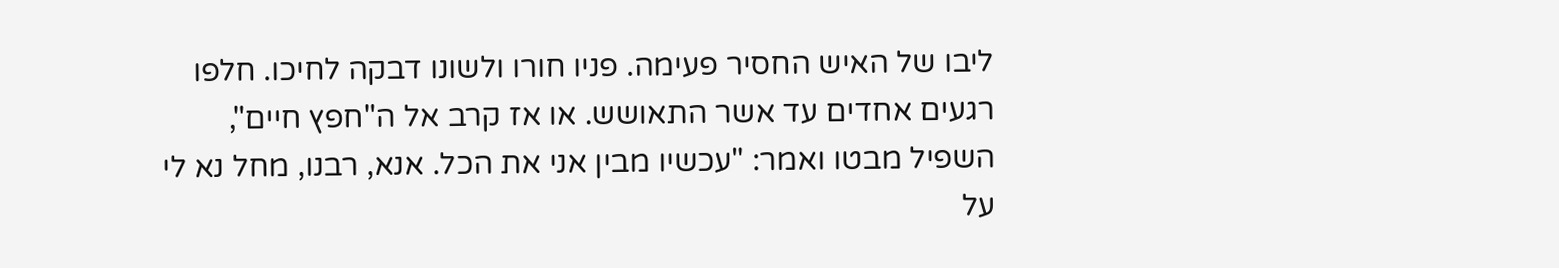ליבו של האיש החסיר פעימה. פניו חורו ולשונו דבקה לחיכו. חלפו רגעים אחדים עד אשר התאושש. או אז קרב אל ה"חפץ חיים", השפיל מבטו ואמר: "עכשיו מבין אני את הכל. אנא, רבנו, מחל נא לי על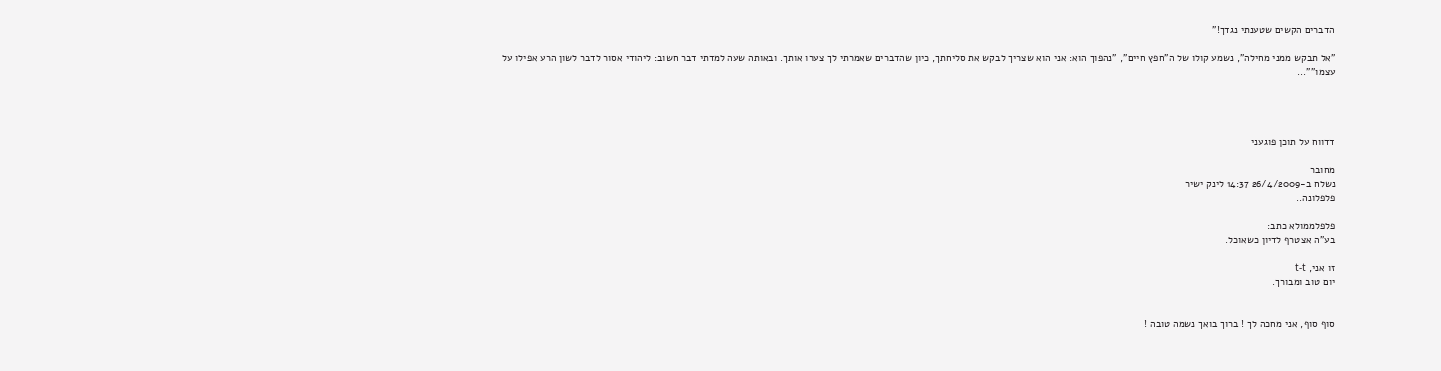הדברים הקשים שטענתי נגדך!"

"אל תבקש ממני מחילה", נשמע קולו של ה"חפץ חיים", "נהפוך הוא: אני הוא שצריך לבקש את סליחתך, כיון שהדברים שאמרתי לך צערו אותך. ובאותה שעה למדתי דבר חשוב: ליהודי אסור לדבר לשון הרע אפילו על עצמו""...




דדווח על תוכן פוגעני

מחובר
נשלח ב-26/4/2009 14:37 לינק ישיר
פלפלונה..

פלפלממולא כתב:
בע"ה אצטרף לדיון כשאוכל.

זו אני, t-t
יום טוב ומבורך.


סוף סוף, אני מחכה לך ! ברוך בואך נשמה טובה !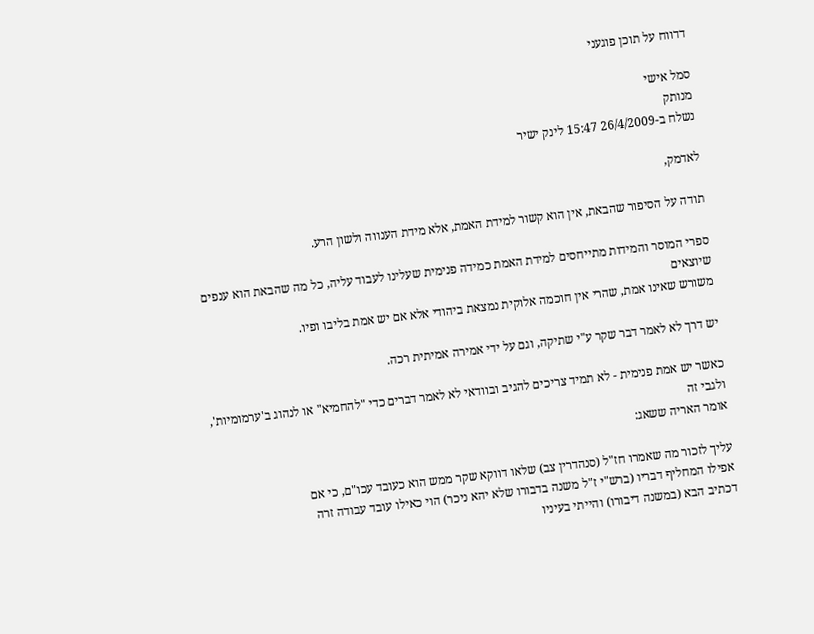דדווח על תוכן פוגעני

סמל אישי
מנותק
נשלח ב-26/4/2009 15:47 לינק ישיר

לאדמק,

תודה על הסיפור שהבאת, אין הוא קשור למידת האמת, אלא מידת הענווה ולשון הרע.

ספרי המוסר והמידות מתייחסים למידת האמת כמידה פנימית שעלינו לעבוד עליה, כל מה שהבאת הוא ענפים שיוצאים
משורש שאינו אמת, שהרי אין חוכמה אלוקית נמצאת ביהודי אלא אם יש אמת בליבו ופיו.

יש דרך לא לאמר דבר שקר ע"י שתיקה, וגם על ידי אמירה אמיתית רכה.

כאשר יש אמת פנימית - לא תמיד צריכים להגיב ובוודאי לא לאמר דברים כדי "להחמיא" או לנהוג ב'ערמומיות', ולגבי זה
אומר האריה ששאג:

עליך לזכור מה שאמרו חז"ל (סנהדרין צב) שלאו דווקא שקר ממש הוא כעובד עכו"ם, כי אם
אפילו המחליף דבריו (ברש"י ז"ל משנה בדבורו שלא יהא ניכר) הוי כאילו עובד עבודה זרה
דכתיב הבא (במשנה דיבורו) והייתי בעיניו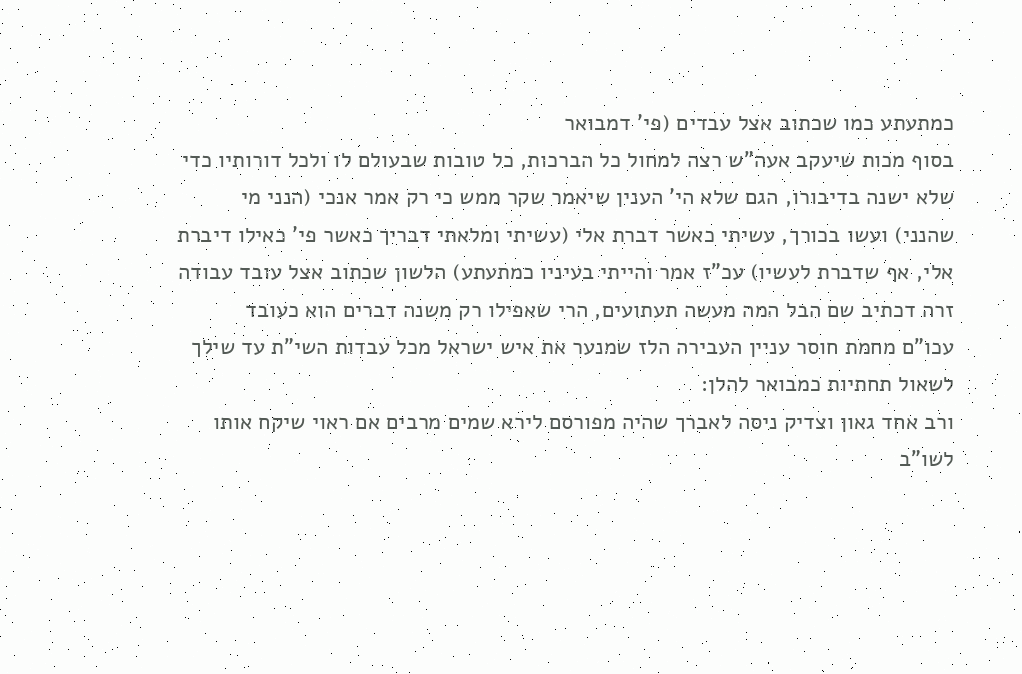כמתעתע כמו שכתוב אצל עבדים (פי' דמבואר
בסוף מכות שיעקב אעה"ש רצה למחול כל הברכות, כל טובות שבעולם לו ולכל דורותיו כדי
שלא ישנה בדיבורו, הגם שלא הי' הענין שיאמר שקר ממש כי רק אמר אנכי (הנני מי
שהנני) ועשו בכורך, עשיתי כאשר דברת אלי (עשיתי ומלאתי דבריך כאשר פי' כאילו דיברת
אלי, אף שדברת לעשיו) עכ"ז אמר והייתי בעיניו כמתעתע) הלשון שכתוב אצל עובד עבודה
זרה דכתיב שם הבל המה מעשה תעתועים, הרי שאפילו רק משנה דברים הוא כעובד
עכו"ם מחמת חוסר עניין העבירה הלז שמנער את איש ישראל מכל עבדות השי"ת עד שילך
לשאול תחתיות כמבואר להלן:
ורב אחד גאון וצדיק ניסה לאברך שהיה מפורסם לירא שמים מרבים אם ראוי שיקח אותו
לשו"ב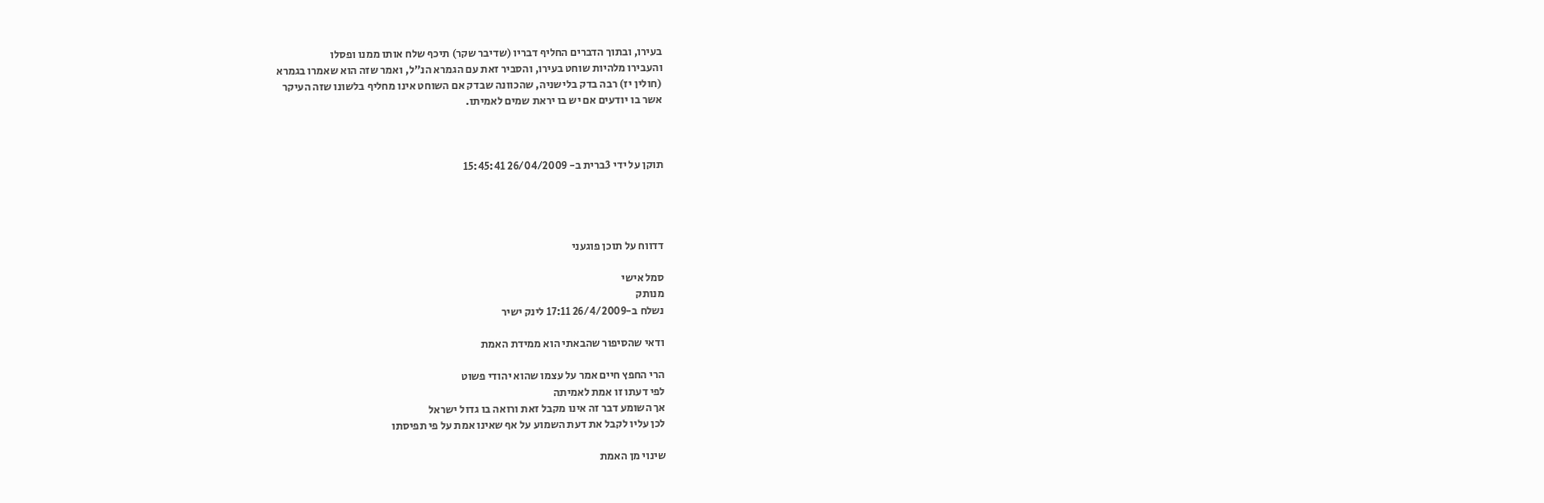בעירו, ובתוך הדברים החליף דבריו (שדיבר שקר) תיכף שלח אותו ממנו ופסלו
והעבירו מלהיות שוחט בעירו, והסביר זאת עם הגמרא הנ"ל, ואמר שזה הוא שאמרו בגמרא
(חולין יז) רבה בדק בלישניה, שהכוונה שבדק אם השוחט אינו מחליף בלשונו שזה העיקר
אשר בו יודעים אם יש בו יראת שמים לאמיתו.



תוקן על ידי 3ברית ב- 26/04/2009 15:45:41




דדווח על תוכן פוגעני

סמל אישי
מנותק
נשלח ב-26/4/2009 17:11 לינק ישיר

ודאי שהסיפור שהבאתי הוא ממידת האמת

הרי החפץ חיים אמר על עצמו שהוא יהודי פשוט
לפי דעתו זו אמת לאמיתה
אך השומע דבר זה אינו מקבל זאת ורואה בו גדול ישראל
לכן עליו לקבל את דעת השמוע על אף שאינו אמת על פי תפיסתו

שינוי מן האמת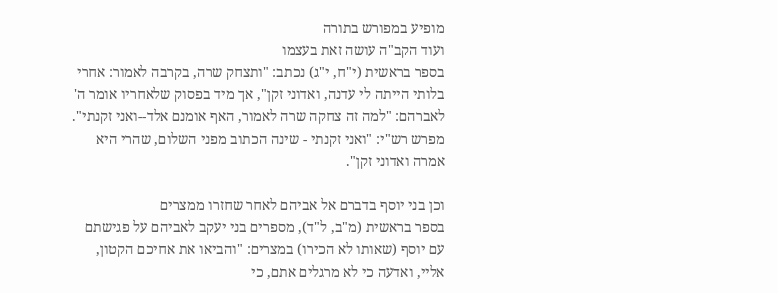מופיע במפורש בתורה
ועוד הקב"ה עושה זאת בעצמו
בספר בראשית (י"ח, י"ג) נכתב: "ותצחק שרה, בקרבה לאמור: אחרי בלותי הייתה לי עדנה, ואדוני זקן", אך מיד בפסוק שלאחריו אומר ה' לאברהם: "למה זה צחקה שרה לאמור, האף אומנם אלד--ואני זקנתי". מפרש רש"י: "ואני זקנתי - שינה הכתוב מפני השלום, שהרי היא אמרה ואדוני זקן".

וכן בני יוסף בדברם אל אביהם לאחר שחזרו ממצרים
בספר בראשית (מ"ב, ל"ד), מספרים בני יעקב לאביהם על פגישתם עם יוסף (שאותו לא הכירו) במצרים: "והביאו את אחיכם הקטון, אליי, ואדעה כי לא מרגלים אתם, כי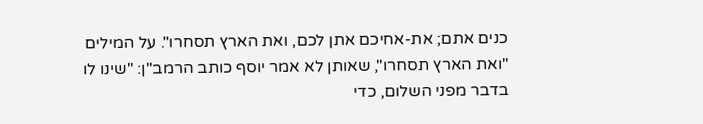כנים אתם; את-אחיכם אתן לכם, ואת הארץ תסחרו". על המילים "ואת הארץ תסחרו", שאותן לא אמר יוסף כותב הרמב"ן: "שינו לו בדבר מפני השלום, כדי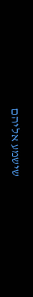שישמע אליהם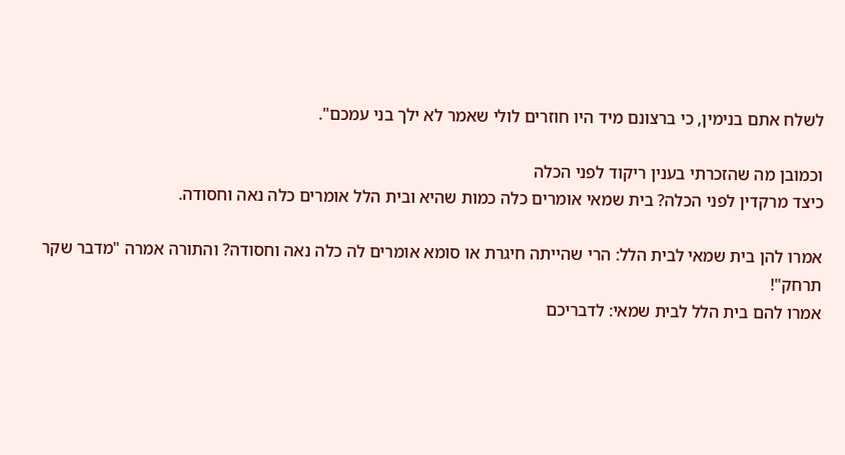לשלח אתם בנימין, כי ברצונם מיד היו חוזרים לולי שאמר לא ילך בני עמכם".

וכמובן מה שהזכרתי בענין ריקוד לפני הכלה
כיצד מרקדין לפני הכלה? בית שמאי אומרים כלה כמות שהיא ובית הלל אומרים כלה נאה וחסודה.

אמרו להן בית שמאי לבית הלל: הרי שהייתה חיגרת או סומא אומרים לה כלה נאה וחסודה? והתורה אמרה "מדבר שקר תרחק"!
אמרו להם בית הלל לבית שמאי: לדבריכם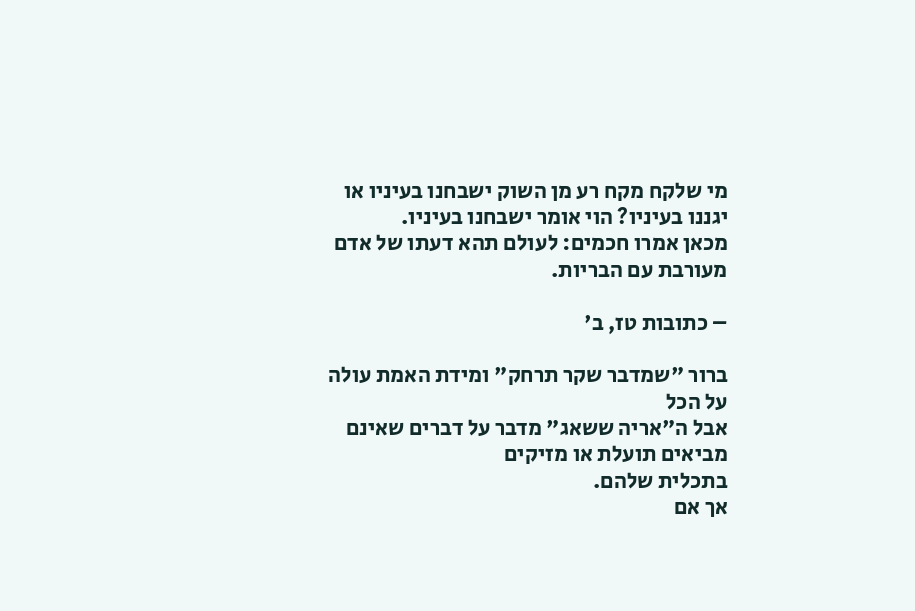מי שלקח מקח רע מן השוק ישבחנו בעיניו או יגננו בעיניו? הוי אומר ישבחנו בעיניו.
מכאן אמרו חכמים: לעולם תהא דעתו של אדם מעורבת עם הבריות.

– כתובות טז, ב'

ברור "שמדבר שקר תרחק" ומידת האמת עולה על הכל
אבל ה"אריה ששאג" מדבר על דברים שאינם מביאים תועלת או מזיקים
בתכלית שלהם.
אך אם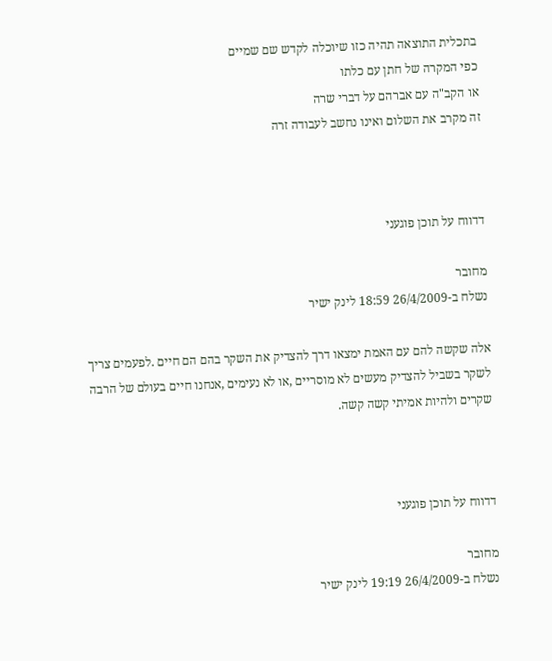בתכלית התוצאה תהיה כזו שיוכלה לקדש שם שמיים
כפי המקרה של חתן עם כלתו
או הקב"ה עם אברהם על דברי שרה
זה מקרב את השלום ואינו נחשב לעבודה זרה



דדווח על תוכן פוגעני

מחובר
נשלח ב-26/4/2009 18:59 לינק ישיר

אלה שקשה להם עם האמת ימצאו דרך להצדיק את השקר בהם הם חיים .לפעמים צריך לשקר בשביל להצדיק מעשים לא מוסריים ,או לא נעימים ,אנחנו חיים בעולם של הרבה שקרים ולהיות אמיתי קשה קשה.



דדווח על תוכן פוגעני

מחובר
נשלח ב-26/4/2009 19:19 לינק ישיר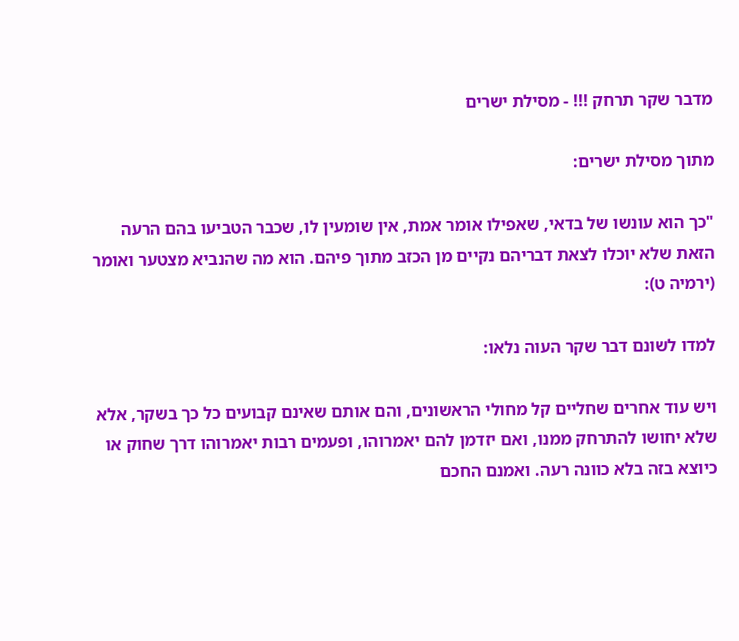מדבר שקר תרחק !!! - מסילת ישרים

מתוך מסילת ישרים:

"כך הוא עונשו של בדאי, שאפילו אומר אמת, אין שומעין לו, שכבר הטביעו בהם הרעה הזאת שלא יוכלו לצאת דבריהם נקיים מן הכזב מתוך פיהם. הוא מה שהנביא מצטער ואומר (ירמיה ט):

למדו לשונם דבר שקר העוה נלאו:

ויש עוד אחרים שחליים קל מחולי הראשונים, והם אותם שאינם קבועים כל כך בשקר, אלא שלא יחושו להתרחק ממנו, ואם יזדמן להם יאמרוהו, ופעמים רבות יאמרוהו דרך שחוק או כיוצא בזה בלא כוונה רעה. ואמנם החכם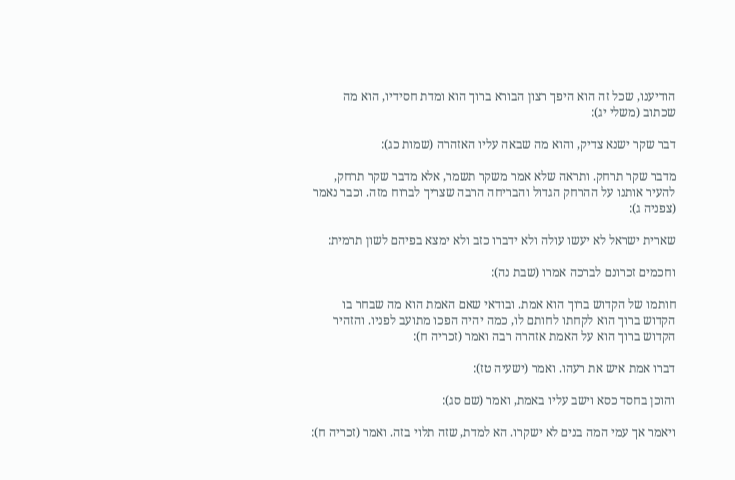הודיענו, שכל זה הוא היפך רצון הבורא ברוך הוא ומדת חסידיו, הוא מה שכתוב (משלי יג):

דבר שקר ישנא צדיק, והוא מה שבאה עליו האזהרה (שמות כג):

מדבר שקר תרחק. ותראה שלא אמר משקר תשמר, אלא מדבר שקר תרחק, להעיר אותנו על ההרחק הגדול והבריחה הרבה שצריך לברוח מזה. וכבר נאמר (צפניה ג):

שארית ישראל לא יעשו עולה ולא ידברו כזב ולא ימצא בפיהם לשון תרמית:

וחכמים זכרונם לברכה אמרו (שבת נה):

חותמו של הקדוש ברוך הוא אמת. ובודאי שאם האמת הוא מה שבחר בו הקדוש ברוך הוא לקחתו לחותם לו, כמה יהיה הפכו מתועב לפניו. והזהיר הקדוש ברוך הוא על האמת אזהרה רבה ואמר (זכריה ח):

דברו אמת איש את רעהו. ואמר (ישעיה טז):

והוכן בחסד כסא וישב עליו באמת, ואמר (שם סג):

ויאמר אך עמי המה בנים לא ישקרו. הא למדת, שזה תלוי בזה. ואמר (זכריה ח):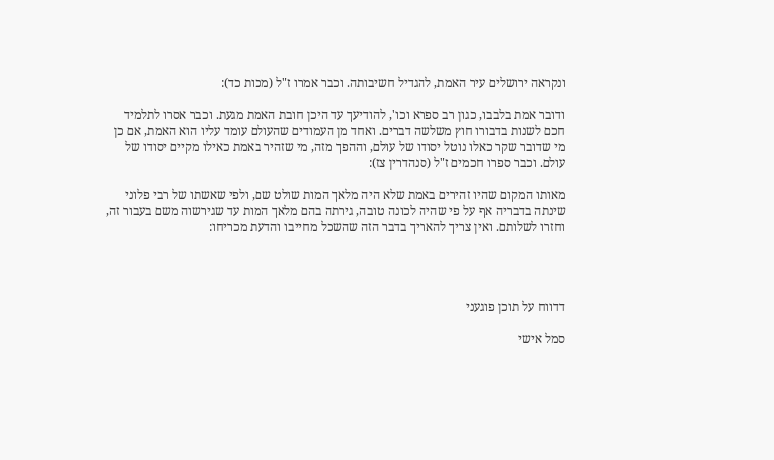ונקראה ירושלים עיר האמת, להגדיל חשיבותה. וכבר אמרו ז"ל (מכות כד):

ודובר אמת בלבבו, כגון רב ספרא וכו', להודיעך עד היכן חובת האמת מגעת. וכבר אסרו לתלמיד חכם לשנות בדבורו חוץ משלשה דברים. ואחד מן העמודים שהעולם עומד עליו הוא האמת, אם כן מי שדובר שקר כאלו נוטל יסודו של עולם, וההפך מזה, מי שזהיר באמת כאילו מקיים יסודו של עולם. וכבר ספרו חכמים ז"ל (סנהדרין צז):

מאותו המקום שהיו זהירים באמת שלא היה מלאך המות שולט שם, ולפי שאשתו של רבי פלוני שינתה בדבריה אף על פי שהיה לכונה טובה, גירתה בהם מלאך המות עד שגירשוה משם בעבור זה, וחזרו לשלותם. ואין צריך להאריך בדבר הזה שהשכל מחייבו והדעת מכריחו:




דדווח על תוכן פוגעני

סמל אישי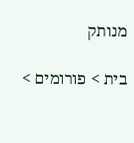מנותק

בית > פורומים >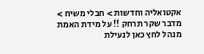אקטואליה וחדשות > חבלי משיח > מדבר שקר תרחק !! על מידת האמת
מנהל לחץ כאן לנעילת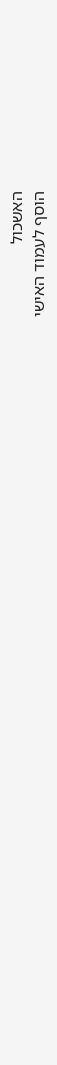האשכול
הוסף לעמוד האישי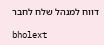דווח למנהל שלח לחבר

bholext